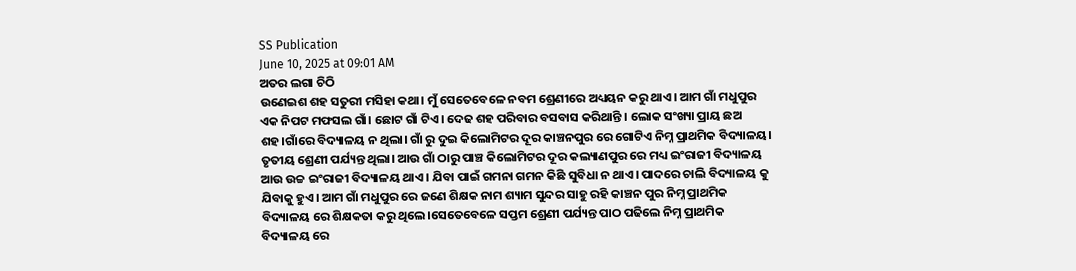SS Publication
June 10, 2025 at 09:01 AM
ଅତର ଲଗା ଚିଠି
ଉଣେଇଶ ଶହ ସତୁରୀ ମସିହା କଥା। ମୁଁ ସେତେବେଳେ ନବମ ଶ୍ରେଣୀରେ ଅଧ୍ୟୟନ କରୁ ଥାଏ। ଆମ ଗାଁ ମଧୁପୁର ଏକ ନିପଟ ମଫସଲ ଗାଁ। ଛୋଟ ଗାଁ ଟିଏ। ଦେଢ ଶହ ପରିବାର ବସବାସ କରିଥାନ୍ତି । ଲୋକ ସଂଖ୍ୟା ପ୍ରାୟ ଛଅ ଶହ।ଗାଁରେ ବିଦ୍ୟାଳୟ ନ ଥିଲା। ଗାଁ ରୁ ଦୁଇ କିଲୋମିଟର ଦୂର କାଞ୍ଚନପୁର ରେ ଗୋଟିଏ ନିମ୍ନ ପ୍ରାଥମିକ ବିଦ୍ୟାଳୟ। ତୃତୀୟ ଶ୍ରେଣୀ ପର୍ଯ୍ୟନ୍ତ ଥିଲା। ଆଉ ଗାଁ ଠାରୁ ପାଞ୍ଚ କିଲୋମିଟର ଦୂର କଲ୍ୟାଣପୁର ରେ ମଧ୍ୟ ଇଂରାଜୀ ବିଦ୍ୟାଳୟ ଆଉ ଉଚ୍ଚ ଇଂରାଜୀ ବିଦ୍ୟାଳୟ ଥାଏ। ଯିବା ପାଇଁ ଗମନା ଗମନ କିଛି ସୁବିଧା ନ ଥାଏ। ପାଦରେ ଚାଲି ବିଦ୍ୟାଳୟ କୁ ଯିବାକୁ ହୁଏ। ଆମ ଗାଁ ମଧୁପୁର ରେ ଜଣେ ଶିକ୍ଷକ ନାମ ଶ୍ୟାମ ସୁନ୍ଦର ସାହୁ ରହି କାଞ୍ଚନ ପୁର ନିମ୍ନ ପ୍ରାଥମିକ ବିଦ୍ୟାଳୟ ରେ ଶିକ୍ଷକତା କରୁ ଥିଲେ।ସେତେବେଳେ ସପ୍ତମ ଶ୍ରେଣୀ ପର୍ଯ୍ୟନ୍ତ ପାଠ ପଢିଲେ ନିମ୍ନ ପ୍ରାଥମିକ ବିଦ୍ୟାଳୟ ରେ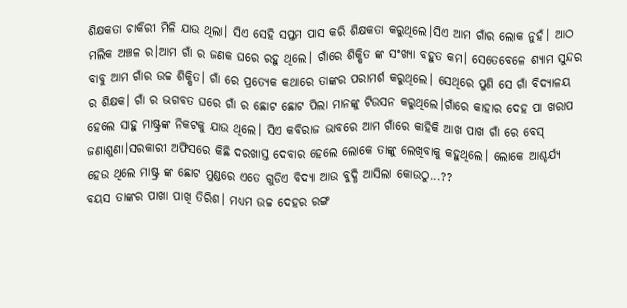ଶିକ୍ଷକତା ଚାକିରୀ ମିଳି ଯାଉ ଥିଲା। ସିଏ ସେହି ସପ୍ତମ ପାସ କରି ଶିକ୍ଷକତା କରୁଥିଲେ।ସିଏ ଆମ ଗାଁର ଲୋକ ନୁହଁ। ଆଠ ମଲିକ ଅଞ୍ଚଳ ର।ଆମ ଗାଁ ର ଜଣକ ଘରେ ରହୁ ଥିଲେ। ଗାଁରେ ଶିକ୍ଷିତ ଙ୍କ ସଂଖ୍ୟା ବହୁତ କମ। ସେତେବେଳେ ଶ୍ୟାମ ସୁନ୍ଦର ବାବୁ ଆମ ଗାଁର ଉଚ୍ଚ ଶିକ୍ଷିତ। ଗାଁ ରେ ପ୍ରତ୍ୟେକ କଥାରେ ତାଙ୍କର ପରାମର୍ଶ କରୁଥିଲେ। ସେଥିରେ ପୁଣି ସେ ଗାଁ ବିଦ୍ୟାଳୟ ର ଶିକ୍ଷକ। ଗାଁ ର ଭଗବତ ଘରେ ଗାଁ ର ଛୋଟ ଛୋଟ ପିଲା ମାନଙ୍କୁ ଟିଉସନ କରୁଥିଲେ।ଗାଁରେ କାହାର ଦେହ ପା ଖରାପ ହେଲେ ସାହୁ ମାଷ୍ଟ୍ରଙ୍କ ନିକଟକୁ ଯାଉ ଥିଲେ। ସିଏ କବିରାଜ ଭାବରେ ଆମ ଗାଁରେ କାହିକି ଆଖ ପାଖ ଗାଁ ରେ ବେସ୍ ଜଣାଶୁଣା।ସରକାରୀ ଅଫିସରେ କିଛି ଦରଖାସ୍ତ ଦେବାର ହେଲେ ଲୋକେ ତାଙ୍କୁ ଲେଖିବାକୁ କହୁଥିଲେ। ଲୋକେ ଆଶ୍ଚର୍ଯ୍ୟ ହେଉ ଥିଲେ ମାଷ୍ଟ୍ର ଙ୍କ ଛୋଟ ମୁଣ୍ଡରେ ଏତେ ଗୁଡିଏ ବିଦ୍ୟା ଆଉ ବୁଦ୍ଧି ଆସିଲା କୋଉଠୁ...??
ବୟସ ତାଙ୍କର ପାଖା ପାଖି ତିରିଶ। ମଧ୍ୟମ ଉଚ୍ଚ ଦେହର ରଙ୍ଗ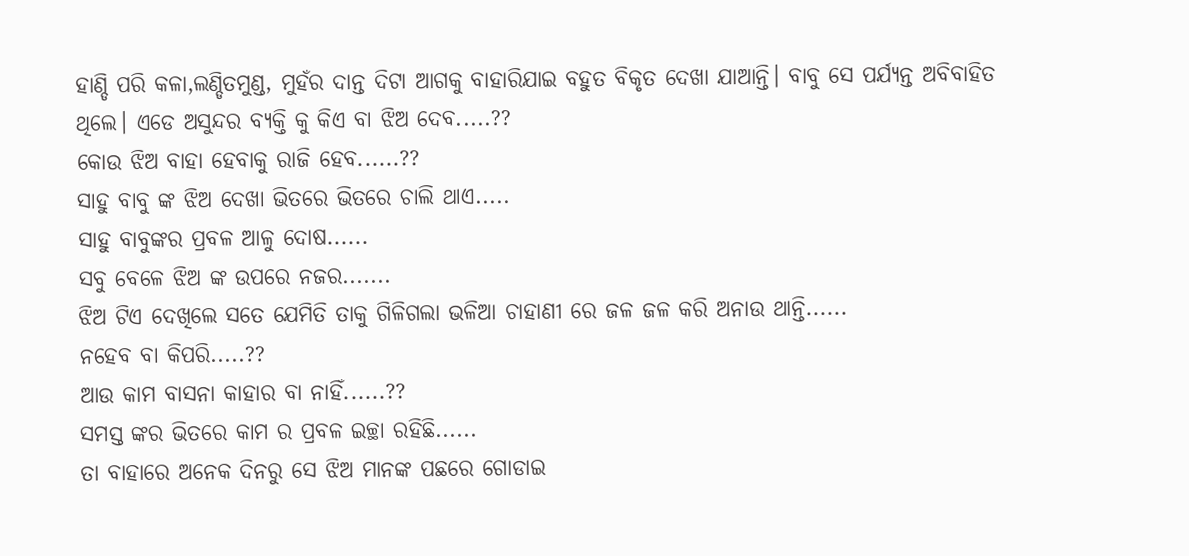ହାଣ୍ଡି ପରି କଳା,ଲଣ୍ଡିତମୁଣ୍ଡ, ମୁହଁର ଦାନ୍ତ ଦିଟା ଆଗକୁ ବାହାରିଯାଇ ବହୁତ ବିକୃତ ଦେଖା ଯାଆନ୍ତି। ବାବୁ ସେ ପର୍ଯ୍ୟନ୍ତ ଅବିବାହିତ ଥିଲେ। ଏଡେ ଅସୁନ୍ଦର ବ୍ୟକ୍ତି କୁ କିଏ ବା ଝିଅ ଦେବ.....??
କୋଉ ଝିଅ ବାହା ହେବାକୁ ରାଜି ହେବ......??
ସାହୁ ବାବୁ ଙ୍କ ଝିଅ ଦେଖା ଭିତରେ ଭିତରେ ଚାଲି ଥାଏ.....
ସାହୁ ବାବୁଙ୍କର ପ୍ରବଳ ଆଳୁ ଦୋଷ......
ସବୁ ବେଳେ ଝିଅ ଙ୍କ ଉପରେ ନଜର.......
ଝିଅ ଟିଏ ଦେଖିଲେ ସତେ ଯେମିତି ତାକୁ ଗିଳିଗଲା ଭଳିଆ ଚାହାଣୀ ରେ ଜଳ ଜଳ କରି ଅନାଉ ଥାନ୍ତି......
ନହେବ ବା କିପରି.....??
ଆଉ କାମ ବାସନା କାହାର ବା ନାହିଁ......??
ସମସ୍ତ ଙ୍କର ଭିତରେ କାମ ର ପ୍ରବଳ ଇଚ୍ଛା ରହିଛି......
ତା ବାହାରେ ଅନେକ ଦିନରୁ ସେ ଝିଅ ମାନଙ୍କ ପଛରେ ଗୋଡାଇ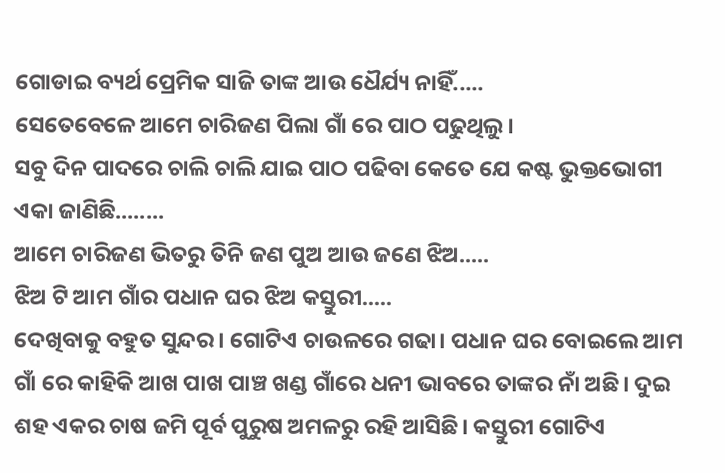ଗୋଡାଇ ବ୍ୟର୍ଥ ପ୍ରେମିକ ସାଜି ତାଙ୍କ ଆଉ ଧୈର୍ଯ୍ୟ ନାହିଁ.....
ସେତେବେଳେ ଆମେ ଚାରିଜଣ ପିଲା ଗାଁ ରେ ପାଠ ପଢୁଥିଲୁ।
ସବୁ ଦିନ ପାଦରେ ଚାଲି ଚାଲି ଯାଇ ପାଠ ପଢିବା କେତେ ଯେ କଷ୍ଟ ଭୁକ୍ତଭୋଗୀ ଏକା ଜାଣିଛି........
ଆମେ ଚାରିଜଣ ଭିତରୁ ତିନି ଜଣ ପୁଅ ଆଉ ଜଣେ ଝିଅ.....
ଝିଅ ଟି ଆମ ଗାଁର ପଧାନ ଘର ଝିଅ କସ୍ତୁରୀ.....
ଦେଖିବାକୁ ବହୁତ ସୁନ୍ଦର। ଗୋଟିଏ ଚାଉଳରେ ଗଢା। ପଧାନ ଘର ବୋଇଲେ ଆମ ଗାଁ ରେ କାହିକି ଆଖ ପାଖ ପାଞ୍ଚ ଖଣ୍ଡ ଗାଁରେ ଧନୀ ଭାବରେ ତାଙ୍କର ନାଁ ଅଛି। ଦୁଇ ଶହ ଏକର ଚାଷ ଜମି ପୂର୍ବ ପୁରୁଷ ଅମଳରୁ ରହି ଆସିଛି। କସ୍ତୁରୀ ଗୋଟିଏ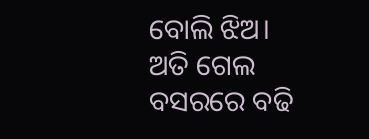ବୋଲି ଝିଅ। ଅତି ଗେଲ ବସରରେ ବଢି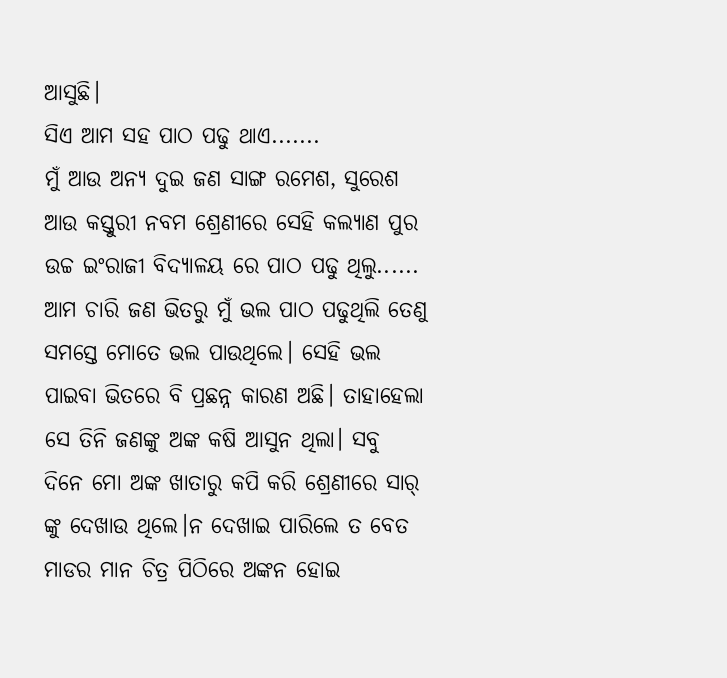ଆସୁଛି।
ସିଏ ଆମ ସହ ପାଠ ପଢୁ ଥାଏ.......
ମୁଁ ଆଉ ଅନ୍ୟ ଦୁଇ ଜଣ ସାଙ୍ଗ ରମେଶ, ସୁରେଶ ଆଉ କସ୍ତୁରୀ ନବମ ଶ୍ରେଣୀରେ ସେହି କଲ୍ୟାଣ ପୁର ଉଚ୍ଚ ଇଂରାଜୀ ବିଦ୍ୟାଳୟ ରେ ପାଠ ପଢୁ ଥିଲୁ......
ଆମ ଚାରି ଜଣ ଭିତରୁ ମୁଁ ଭଲ ପାଠ ପଢୁଥିଲି ତେଣୁ ସମସ୍ତେ ମୋତେ ଭଲ ପାଉଥିଲେ। ସେହି ଭଲ ପାଇବା ଭିତରେ ବି ପ୍ରଛନ୍ନ କାରଣ ଅଛି। ତାହାହେଲା ସେ ତିନି ଜଣଙ୍କୁ ଅଙ୍କ କଷି ଆସୁନ ଥିଲା। ସବୁ ଦିନେ ମୋ ଅଙ୍କ ଖାତାରୁ କପି କରି ଶ୍ରେଣୀରେ ସାର୍ ଙ୍କୁ ଦେଖାଉ ଥିଲେ।ନ ଦେଖାଇ ପାରିଲେ ତ ବେତ ମାଡର ମାନ ଚିତ୍ର ପିଠିରେ ଅଙ୍କନ ହୋଇ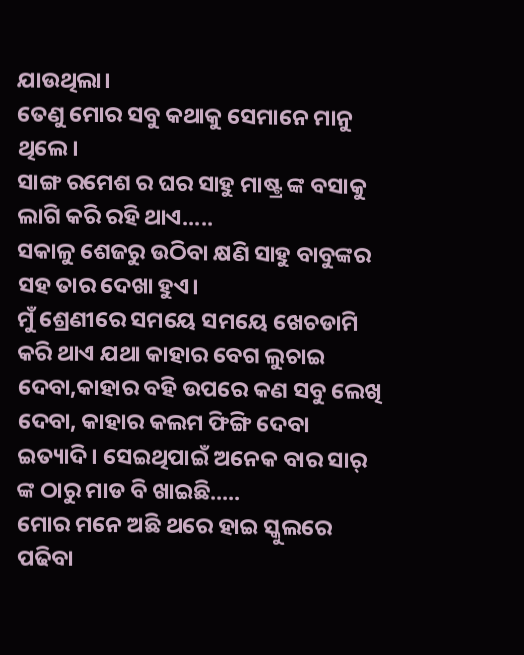ଯାଉଥିଲା।
ତେଣୁ ମୋର ସବୁ କଥାକୁ ସେମାନେ ମାନୁ ଥିଲେ।
ସାଙ୍ଗ ରମେଶ ର ଘର ସାହୁ ମାଷ୍ଟ୍ର ଙ୍କ ବସାକୁ ଲାଗି କରି ରହି ଥାଏ.....
ସକାଳୁ ଶେଜରୁ ଉଠିବା କ୍ଷଣି ସାହୁ ବାବୁଙ୍କର ସହ ତାର ଦେଖା ହୁଏ।
ମୁଁ ଶ୍ରେଣୀରେ ସମୟେ ସମୟେ ଖେଚଡାମି କରି ଥାଏ ଯଥା କାହାର ବେଗ ଲୁଚାଇ ଦେବା,କାହାର ବହି ଉପରେ କଣ ସବୁ ଲେଖି ଦେବା, କାହାର କଲମ ଫିଙ୍ଗି ଦେବା ଇତ୍ୟାଦି। ସେଇଥିପାଇଁ ଅନେକ ବାର ସାର୍ ଙ୍କ ଠାରୁ ମାଡ ବି ଖାଇଛି.....
ମୋର ମନେ ଅଛି ଥରେ ହାଇ ସ୍କୁଲରେ ପଢିବା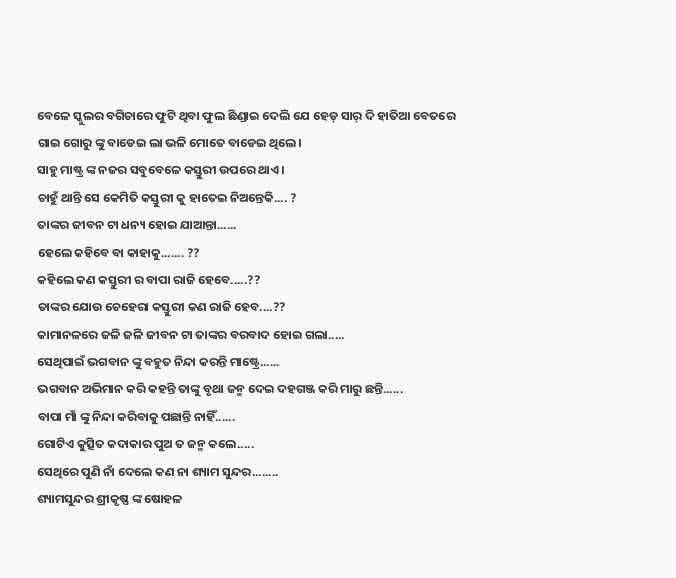ବେଳେ ସ୍କୁଲର ବଗିଚାରେ ଫୁଟି ଥିବା ଫୁଲ ଛିଣ୍ଡାଇ ଦେଲି ଯେ ହେଡ୍ ସାର୍ ଦି ହାତିଆ ବେତରେ ଗାଇ ଗୋରୁ ଙ୍କୁ ବାଡେଇ ଲା ଭଳି ମୋତେ ବାଡେଇ ଥିଲେ।
ସାହୁ ମାଷ୍ଟ୍ର ଙ୍କ ନଜର ସବୁବେଳେ କସ୍ତୁରୀ ଉପରେ ଥାଏ।
ଚାହୁଁ ଥାନ୍ତି ସେ କେମିତି କସ୍ତୁରୀ କୁ ହାତେଇ ନିଅନ୍ତେକି.... ?
ତାଙ୍କର ଜୀବନ ଟା ଧନ୍ୟ ହୋଇ ଯାଆନ୍ତା......
ହେଲେ କହିବେ ବା କାହାକୁ....... ??
କହିଲେ କଣ କସ୍ତୁରୀ ର ବାପା ରାଜି ହେବେ.....??
ତାଙ୍କର ଯୋଉ ଚେହେରା କସ୍ତୁରୀ କଣ ରାଜି ହେବ....??
କାମାନଳରେ ଜଳି ଜଳି ଜୀବନ ଟା ତାଙ୍କର ବରବାଦ ହୋଇ ଗଲା.....
ସେଥିପାଇଁ ଭଗବାନ ଙ୍କୁ ବହୁତ ନିନ୍ଦା କରନ୍ତି ମାଷ୍ଟ୍ରେ......
ଭଗବାନ ଅଭିମାନ କରି କହନ୍ତି ତାଙ୍କୁ ବୃଥା ଜନ୍ମ ଦେଇ ଦହଗଞ୍ଜ କରି ମାରୁ ଛନ୍ତି......
ବାପା ମାଁ ଙ୍କୁ ନିନ୍ଦା କରିବାକୁ ପଛାନ୍ତି ନାହିଁ......
ଗୋଟିଏ କୁତ୍ସିତ କଦାକାର ପୁଅ ତ ଜନ୍ମ କଲେ.....
ସେଥିରେ ପୁଣି ନାଁ ଦେଲେ କଣ ନା ଶ୍ୟାମ ସୁନ୍ଦର........
ଶ୍ୟାମସୁନ୍ଦର ଶ୍ରୀକୃଷ୍ଣ ଙ୍କ ଷୋହଳ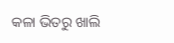କଳା ଭିତରୁ ଖାଲି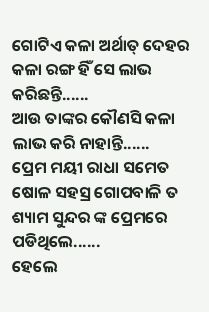ଗୋଟିଏ କଳା ଅର୍ଥାତ୍ ଦେହର କଳା ରଙ୍ଗ ହିଁ ସେ ଲାଭ କରିଛନ୍ତି......
ଆଉ ତାଙ୍କର କୌଣସି କଳା ଲାଭ କରି ନାହାନ୍ତି......
ପ୍ରେମ ମୟୀ ରାଧା ସମେତ ଷୋଳ ସହସ୍ର ଗୋପବାଳି ତ ଶ୍ୟାମ ସୁନ୍ଦର ଙ୍କ ପ୍ରେମରେ ପଡିଥିଲେ......
ହେଲେ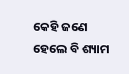କେହି ଜଣେ ହେଲେ ବି ଶ୍ୟାମ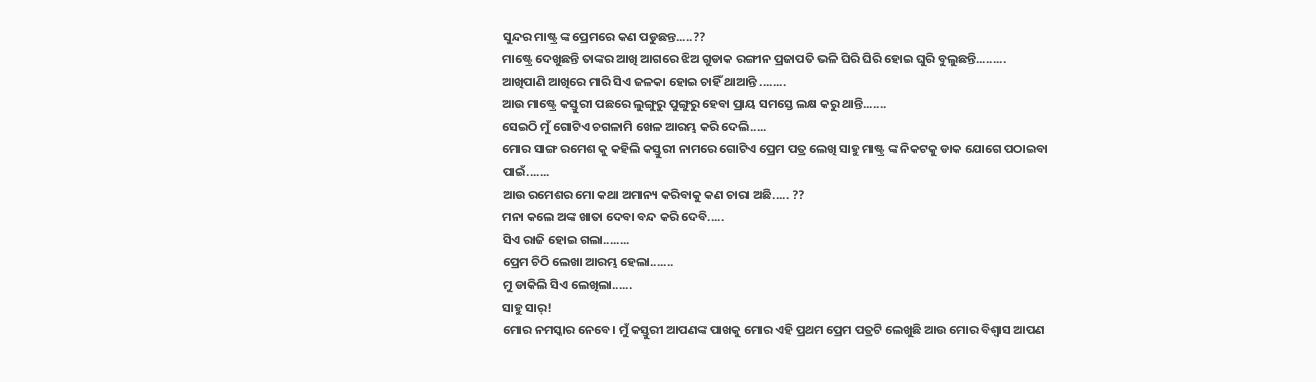ସୁନ୍ଦର ମାଷ୍ଟ୍ର ଙ୍କ ପ୍ରେମରେ କଣ ପଡୁଛନ୍ତ.....??
ମାଷ୍ଟ୍ରେ ଦେଖୁଛନ୍ତି ତାଙ୍କର ଆଖି ଆଗରେ ଝିଅ ଗୁଡାକ ରଙ୍ଗୀନ ପ୍ରଜାପତି ଭଳି ଘିରି ଘିରି ହୋଇ ଘୁରି ବୁଲୁଛନ୍ତି.........
ଆଖିପାଣି ଆଖିରେ ମାରି ସିଏ ଜଳକା ହୋଇ ଚାହିଁ ଥାଆନ୍ତି ........
ଆଉ ମାଷ୍ଟ୍ରେ କସ୍ତୁରୀ ପଛରେ ଲୁଙ୍ଗୁରୁ ପୁଙ୍ଗୁରୁ ହେବା ପ୍ରାୟ ସମସ୍ତେ ଲକ୍ଷ କରୁ ଥାନ୍ତି.......
ସେଇଠି ମୁଁ ଗୋଟିଏ ଚଗଳାମି ଖେଳ ଆରମ୍ଭ କରି ଦେଲି.....
ମୋର ସାଙ୍ଗ ରମେଶ କୁ କହିଲି କସ୍ତୁରୀ ନାମରେ ଗୋଟିଏ ପ୍ରେମ ପତ୍ର ଲେଖି ସାହୁ ମାଷ୍ଟ୍ର ଙ୍କ ନିକଟକୁ ଡାକ ଯୋଗେ ପଠାଇବା ପାଇଁ.......
ଆଉ ରମେଶର ମୋ କଥା ଅମାନ୍ୟ କରିବାକୁ କଣ ଚାରା ଅଛି..... ??
ମନା କଲେ ଅଙ୍କ ଖାତା ଦେବା ବନ୍ଦ କରି ଦେବି.....
ସିଏ ରାଜି ହୋଇ ଗଲା........
ପ୍ରେମ ଚିଠି ଲେଖା ଆରମ୍ଭ ହେଲା.......
ମୁ ଡାକିଲି ସିଏ ଲେଖିଲା......
ସାହୁ ସାର୍!
ମୋର ନମସ୍କାର ନେବେ। ମୁଁ କସ୍ତୁରୀ ଆପଣଙ୍କ ପାଖକୁ ମୋର ଏହି ପ୍ରଥମ ପ୍ରେମ ପତ୍ରଟି ଲେଖୁଛି ଆଉ ମୋର ବିଶ୍ବାସ ଆପଣ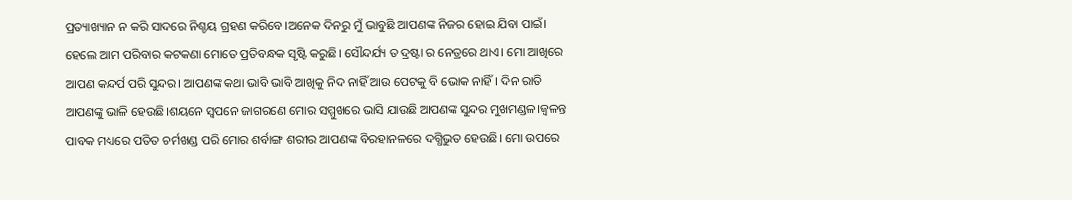ପ୍ରତ୍ୟାଖ୍ୟାନ ନ କରି ସାଦରେ ନିଶ୍ଚୟ ଗ୍ରହଣ କରିବେ।ଅନେକ ଦିନରୁ ମୁଁ ଭାବୁଛି ଆପଣଙ୍କ ନିଜର ହୋଇ ଯିବା ପାଇଁ। ହେଲେ ଆମ ପରିବାର କଟକଣା ମୋତେ ପ୍ରତିବନ୍ଧକ ସୃଷ୍ଟି କରୁଛି। ସୌନ୍ଦର୍ଯ୍ୟ ତ ଦ୍ରଷ୍ଟା ର ନେତ୍ରରେ ଥାଏ। ମୋ ଆଖିରେ ଆପଣ କନ୍ଦର୍ପ ପରି ସୁନ୍ଦର। ଆପଣଙ୍କ କଥା ଭାବି ଭାବି ଆଖିକୁ ନିଦ ନାହିଁ ଆଉ ପେଟକୁ ବି ଭୋକ ନାହିଁ। ଦିନ ରାତି ଆପଣଙ୍କୁ ଭାଳି ହେଉଛି।ଶୟନେ ସ୍ବପନେ ଜାଗରଣେ ମୋର ସମ୍ମୁଖରେ ଭାସି ଯାଉଛି ଆପଣଙ୍କ ସୁନ୍ଦର ମୁଖମଣ୍ଡଳ।ଜ୍ବଳନ୍ତ ପାବକ ମଧ୍ୟରେ ପତିତ ଚର୍ମଖଣ୍ଡ ପରି ମୋର ଶର୍ବାଙ୍ଗ ଶରୀର ଆପଣଙ୍କ ବିରହାନଳରେ ଦଗ୍ଧିଭୁତ ହେଉଛି। ମୋ ଉପରେ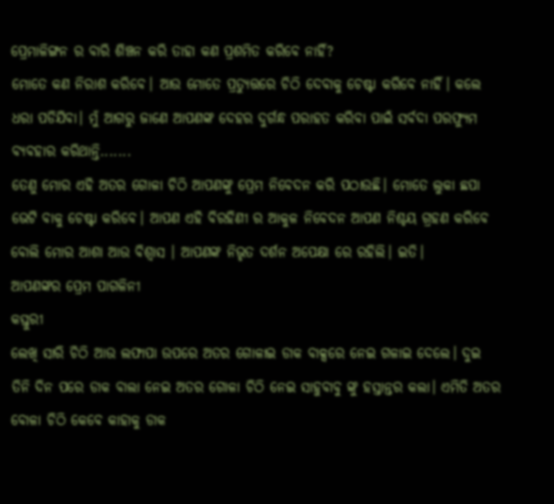ପ୍ରେମାଳିଙ୍ଗନ ର ବାରି ଶିଞ୍ଚନ କରି ତାହା କଣ ପ୍ରଶମିତ କରିବେ ନାହିଁ?
ମୋତେ କଣ ନିରାଶ କରିବେ। ଆଉ ମୋତେ ପ୍ରତ୍ୟୁତ୍ତରେ ଚିଠି ଦେବାକୁ ଚେଷ୍ଟା କରିବେ ନାହିଁ। କଲେ ଧରା ପଡିଯିବା। ମୁଁ ଆଗରୁ ଜାଣେ ଆପଣଙ୍କ ଦେହର ଦୁର୍ଗନ୍ଧ ପରାହତ କରିବା ପାଇଁ ସର୍ବଦା ପରଫ୍ୟୁମ ବ୍ୟବହାର କରିଥାନ୍ତି.......
ତେଣୁ ମୋର ଏହି ଅତର ଗୋଳା ଚିଠି ଆପଣଙ୍କୁ ପ୍ରେମ ନିବେଦନ କରି ପଠାଉଛି। ମୋତେ ଲୁକା ଛପା ଭେଟି ବାକୁ ଚେଷ୍ଟା କରିବେ। ଆପଣ ଏହି ବିରହିଣୀ ର ଆକୁଳ ନିବେଦନ ଆପଣ ନିଶ୍ଚୟ ଗ୍ରହଣ କରିବେ ବୋଲି ମୋର ଆଶା ଆଉ ବିଶ୍ବାସ । ଆପଣଙ୍କ ନିଭୃତ ଦର୍ଶନ ଅପେକ୍ଷା ରେ ରହିଲି। ଇତି।
ଆପଣଙ୍କର ପ୍ରେମ ପାଗଳିନୀ
କସ୍ତୁରୀ
ଲେଖି ସାରି ଚିଠି ଆଉ ଲଫାପା ଉପରେ ଅତର ଗୋଳାଇ ଡାକ ବାକ୍ସରେ ନେଇ ଗଳାଇ ଦେଲେ। ଦୁଇ ତିନି ଦିନ ପରେ ଡାକ ବାଲା ନେଇ ଅତର ଗୋଳା ଚିଠି ନେଇ ସାହୁବାବୁ ଙ୍କୁ ହସ୍ତାନ୍ତର କଲା। ଏମିତି ଅତର ବୋଳା ଚିଠି କେବେ କାହାକୁ ଡାକ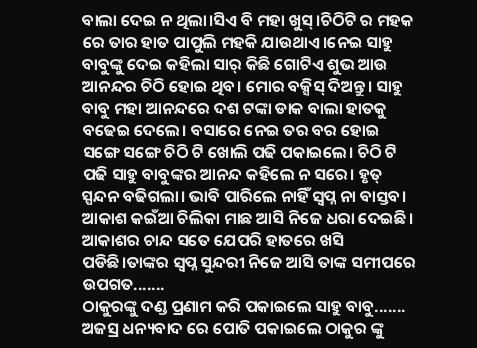ବାଲା ଦେଇ ନ ଥିଲା।ସିଏ ବି ମହା ଖୁସ୍।ଚିଠିଟି ର ମହକ ରେ ତାର ହାତ ପାପୁଲି ମହକି ଯାଉଥାଏ।ନେଇ ସାହୁ ବାବୁଙ୍କୁ ଦେଇ କହିଲା ସାର୍ କିଛି ଗୋଟିଏ ଶୁଭ ଆଉ ଆନନ୍ଦର ଚିଠି ହୋଇ ଥିବ। ମୋର ବକ୍ସିସ୍ ଦିଅନ୍ତୁ। ସାହୁ ବାବୁ ମହା ଆନନ୍ଦରେ ଦଶ ଟଙ୍କା ଡାକ ବାଲା ହାତକୁ ବଢେଇ ଦେଲେ। ବସାରେ ନେଇ ତର ବର ହୋଇ ସଙ୍ଗେ ସଙ୍ଗେ ଚିଠି ଟି ଖୋଲି ପଢି ପକାଇଲେ। ଚିଠି ଟି ପଢି ସାହୁ ବାବୁଙ୍କର ଆନନ୍ଦ କହିଲେ ନ ସରେ। ହୃତ୍ ସ୍ପନ୍ଦନ ବଢିଗଲା। ଭାବି ପାରିଲେ ନାହିଁ ସ୍ବପ୍ନ ନା ବାସ୍ତବ। ଆକାଶ କଇଁଆ ଚିଲିକା ମାଛ ଆସି ନିଜେ ଧରା ଦେଇଛି। ଆକାଶର ଚାନ୍ଦ ସତେ ଯେପରି ହାତରେ ଖସି ପଡିଛି।ତାଙ୍କର ସ୍ବପ୍ନ ସୁନ୍ଦରୀ ନିଜେ ଆସି ତାଙ୍କ ସମୀପରେ ଉପଗତ.......
ଠାକୁରଙ୍କୁ ଦଣ୍ଡ ପ୍ରଣାମ କରି ପକାଇଲେ ସାହୁ ବାବୁ.......
ଅଜସ୍ର ଧନ୍ୟବାଦ ରେ ପୋତି ପକାଇଲେ ଠାକୁର ଙ୍କୁ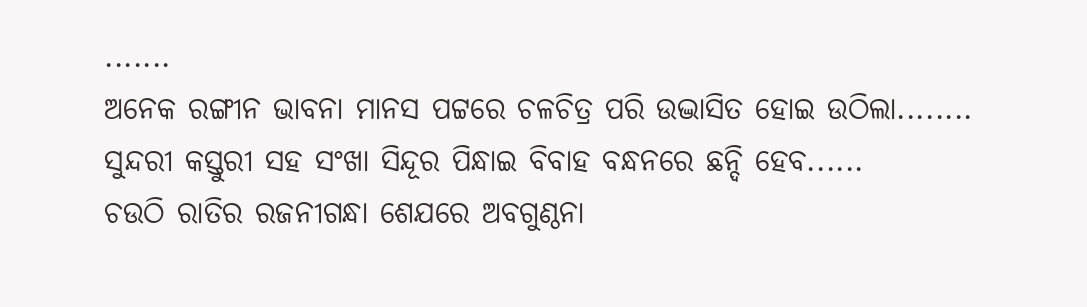.......
ଅନେକ ରଙ୍ଗୀନ ଭାବନା ମାନସ ପଟ୍ଟରେ ଚଳଚିତ୍ର ପରି ଉଦ୍ଭାସିତ ହୋଇ ଉଠିଲା........
ସୁନ୍ଦରୀ କସ୍ତୁରୀ ସହ ସଂଖା ସିନ୍ଦୂର ପିନ୍ଧାଇ ବିବାହ ବନ୍ଧନରେ ଛନ୍ଦି ହେବ......
ଚଉଠି ରାତିର ରଜନୀଗନ୍ଧା ଶେଯରେ ଅବଗୁଣ୍ଠନା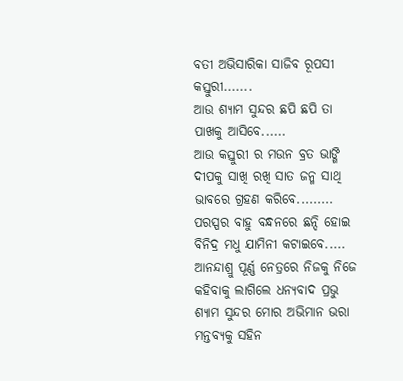ବତୀ ଅଭିସାରିକା ସାଜିବ ରୂପସୀ କସ୍ତୁରୀ.......
ଆଉ ଶ୍ୟାମ ସୁନ୍ଦର ଛପି ଛପି ତା ପାଖକୁ ଆସିବେ......
ଆଉ କସ୍ତୁରୀ ର ମଉନ ବ୍ରତ ଭାଙ୍ଗି ଦୀପକୁ ସାଖି ରଖି ସାତ ଜନ୍ମ ସାଥି ଭାବରେ ଗ୍ରହଣ କରିବେ.........
ପରସ୍ପର ବାହୁ ବନ୍ଧନରେ ଛନ୍ଦି ହୋଇ ବିନିଦ୍ର ମଧୁ ଯାମିନୀ କଟାଇବେ.....
ଆନନ୍ଦାଶ୍ରୁ ପୂର୍ଣ୍ଣ ନେତ୍ରରେ ନିଜକୁ ନିଜେ କହିବାକୁ ଲାଗିଲେ ଧନ୍ୟବାଦ ପ୍ରଭୁ ଶ୍ୟାମ ସୁନ୍ଦର ମୋର ଅଭିମାନ ଭରା ମନ୍ତବ୍ୟକୁ ସହିନ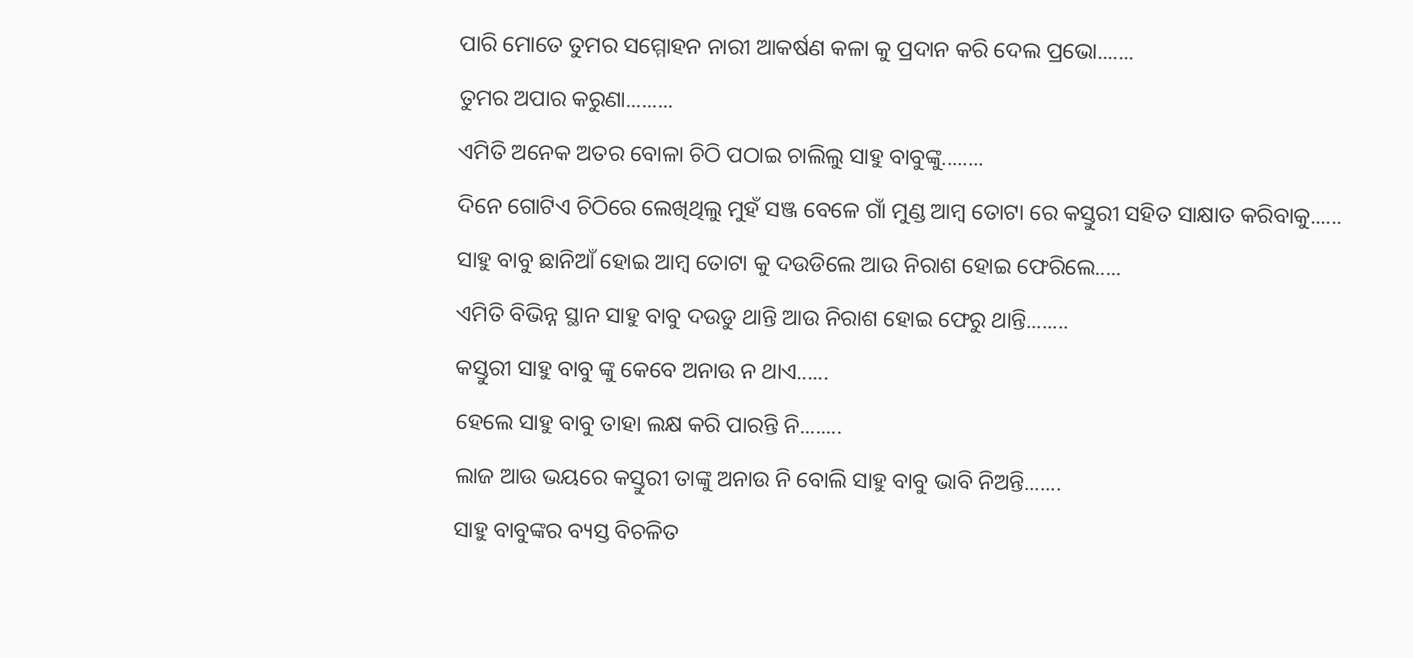ପାରି ମୋତେ ତୁମର ସମ୍ମୋହନ ନାରୀ ଆକର୍ଷଣ କଳା କୁ ପ୍ରଦାନ କରି ଦେଲ ପ୍ରଭୋ.......
ତୁମର ଅପାର କରୁଣା.........
ଏମିତି ଅନେକ ଅତର ବୋଳା ଚିଠି ପଠାଇ ଚାଲିଲୁ ସାହୁ ବାବୁଙ୍କୁ........
ଦିନେ ଗୋଟିଏ ଚିଠିରେ ଲେଖିଥିଲୁ ମୁହଁ ସଞ୍ଜ ବେଳେ ଗାଁ ମୁଣ୍ଡ ଆମ୍ବ ତୋଟା ରେ କସ୍ତୁରୀ ସହିତ ସାକ୍ଷାତ କରିବାକୁ......
ସାହୁ ବାବୁ ଛାନିଆଁ ହୋଇ ଆମ୍ବ ତୋଟା କୁ ଦଉଡିଲେ ଆଉ ନିରାଶ ହୋଇ ଫେରିଲେ.....
ଏମିତି ବିଭିନ୍ନ ସ୍ଥାନ ସାହୁ ବାବୁ ଦଉଡୁ ଥାନ୍ତି ଆଉ ନିରାଶ ହୋଇ ଫେରୁ ଥାନ୍ତି........
କସ୍ତୁରୀ ସାହୁ ବାବୁ ଙ୍କୁ କେବେ ଅନାଉ ନ ଥାଏ......
ହେଲେ ସାହୁ ବାବୁ ତାହା ଲକ୍ଷ କରି ପାରନ୍ତି ନି........
ଲାଜ ଆଉ ଭୟରେ କସ୍ତୁରୀ ତାଙ୍କୁ ଅନାଉ ନି ବୋଲି ସାହୁ ବାବୁ ଭାବି ନିଅନ୍ତି.......
ସାହୁ ବାବୁଙ୍କର ବ୍ୟସ୍ତ ବିଚଳିତ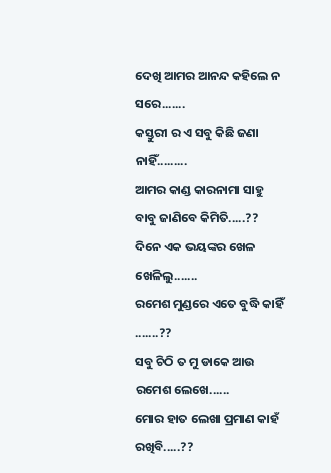ଦେଖି ଆମର ଆନନ୍ଦ କହିଲେ ନ ସରେ.......
କସ୍ତୁରୀ ର ଏ ସବୁ କିଛି ଜଣା ନାହିଁ.........
ଆମର କାଣ୍ଡ କାରନାମା ସାହୁ ବାବୁ ଜାଣିବେ କିମିତି.....??
ଦିନେ ଏକ ଭୟଙ୍କର ଖେଳ ଖେଳିଲୁ.......
ରମେଶ ମୁଣ୍ଡରେ ଏତେ ବୁଦ୍ଧି କାହିଁ .......??
ସବୁ ଚିଠି ତ ମୁ ଡାକେ ଆଉ ରମେଶ ଲେଖେ......
ମୋର ହାତ ଲେଖା ପ୍ରମାଣ କାହଁ ରଖିବି.....??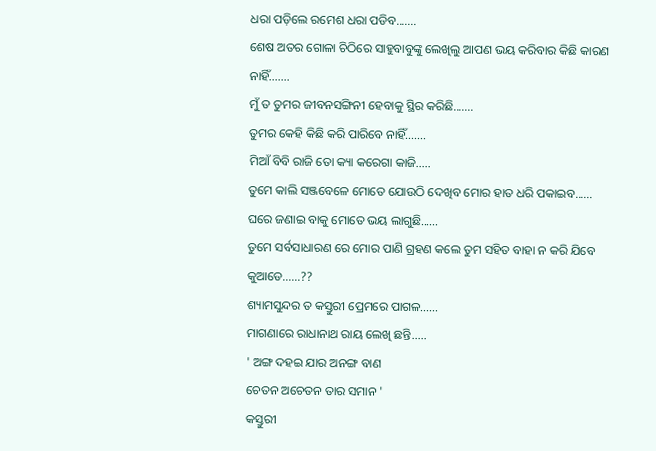ଧରା ପଡ଼ିଲେ ରମେଶ ଧରା ପଡିବ.......
ଶେଷ ଅତର ଗୋଳା ଚିଠିରେ ସାହୁବାବୁଙ୍କୁ ଲେଖିଲୁ ଆପଣ ଭୟ କରିବାର କିଛି କାରଣ ନାହିଁ.......
ମୁଁ ତ ତୁମର ଜୀବନସଙ୍ଗିନୀ ହେବାକୁ ସ୍ଥିର କରିଛି.......
ତୁମର କେହି କିଛି କରି ପାରିବେ ନାହିଁ.......
ମିଆଁ ବିବି ରାଜି ତୋ କ୍ୟା କରେଗା କାଜି.....
ତୁମେ କାଲି ସଞ୍ଜବେଳେ ମୋତେ ଯୋଉଠି ଦେଖିବ ମୋର ହାତ ଧରି ପକାଇବ......
ଘରେ ଜଣାଇ ବାକୁ ମୋତେ ଭୟ ଲାଗୁଛି......
ତୁମେ ସର୍ବସାଧାରଣ ରେ ମୋର ପାଣି ଗ୍ରହଣ କଲେ ତୁମ ସହିତ ବାହା ନ କରି ଯିବେ କୁଆଡେ......??
ଶ୍ୟାମସୁନ୍ଦର ତ କସ୍ତୁରୀ ପ୍ରେମରେ ପାଗଳ......
ମାଗଣାରେ ରାଧାନାଥ ରାୟ ଲେଖି ଛନ୍ତି.....
' ଅଙ୍ଗ ଦହଇ ଯାର ଅନଙ୍ଗ ବାଣ
ଚେତନ ଅଚେତନ ତାର ସମାନ '
କସ୍ତୁରୀ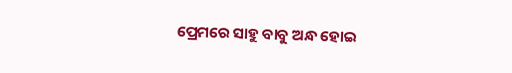ପ୍ରେମରେ ସାହୁ ବାବୁ ଅନ୍ଧ ହୋଇ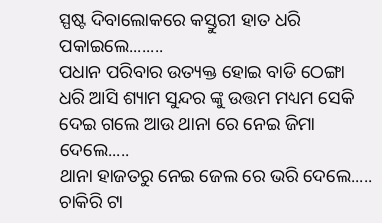ସ୍ପଷ୍ଟ ଦିବାଲୋକରେ କସ୍ତୁରୀ ହାତ ଧରି ପକାଇଲେ........
ପଧାନ ପରିବାର ଉତ୍ୟକ୍ତ ହୋଇ ବାଡି ଠେଙ୍ଗା ଧରି ଆସି ଶ୍ୟାମ ସୁନ୍ଦର ଙ୍କୁ ଉତ୍ତମ ମଧ୍ୟମ ସେକି ଦେଇ ଗଲେ ଆଉ ଥାନା ରେ ନେଇ ଜିମା ଦେଲେ.....
ଥାନା ହାଜତରୁ ନେଇ ଜେଲ ରେ ଭରି ଦେଲେ.....
ଚାକିରି ଟା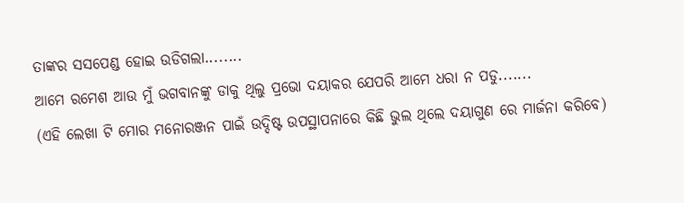ତାଙ୍କର ସସପେଣ୍ଡ ହୋଇ ଉଡିଗଲା........
ଆମେ ରମେଶ ଆଉ ମୁଁ ଭଗବାନଙ୍କୁ ଡାକୁ ଥିଲୁ ପ୍ରଭୋ ଦୟାକର ଯେପରି ଆମେ ଧରା ନ ପଡୁ.......
(ଏହି ଲେଖା ଟି ମୋର ମନୋରଞ୍ଜନ ପାଇଁ ଉଦ୍ଦିଷ୍ଟ ଉପସ୍ଥାପନାରେ କିଛି ଭୁଲ ଥିଲେ ଦୟାଗୁଣ ରେ ମାର୍ଜନା କରିବେ)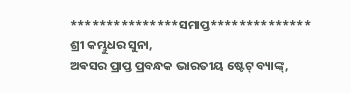***************ସମାପ୍ତ**************
ଶ୍ରୀ କମ୍ଭୁଧର ସୁନା,
ଅଵସର ପ୍ରାପ୍ତ ପ୍ରବନ୍ଧକ ଭାରତୀୟ ଷ୍ଟେଟ୍ ବ୍ୟାଙ୍କ୍,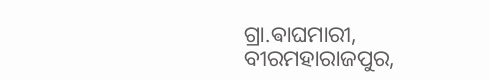ଗ୍ରା.ଵାଘମାରୀ, ବୀରମହାରାଜପୁର,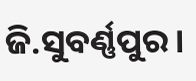ଜି.ସୁବର୍ଣ୍ଣପୁର।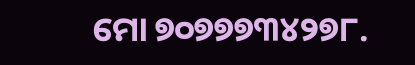ମୋ ୭୦୭୭୭୩୪୨୭୮.